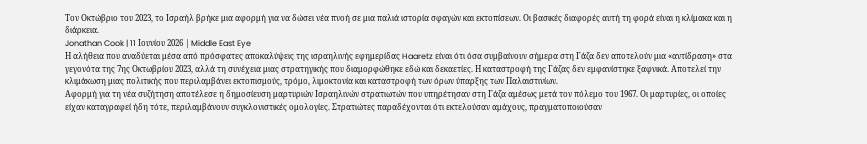Τον Οκτώβριο του 2023, το Ισραήλ βρήκε μια αφορμή για να δώσει νέα πνοή σε μια παλιά ιστορία σφαγών και εκτοπίσεων. Οι βασικές διαφορές αυτή τη φορά είναι η κλίμακα και η διάρκεια.
Jonathan Cook | 11 Ιουνίου 2026 | Middle East Eye
Η αλήθεια που αναδύεται μέσα από πρόσφατες αποκαλύψεις της ισραηλινής εφημερίδας Haaretz είναι ότι όσα συμβαίνουν σήμερα στη Γάζα δεν αποτελούν μια «αντίδραση» στα γεγονότα της 7ης Οκτωβρίου 2023, αλλά τη συνέχεια μιας στρατηγικής που διαμορφώθηκε εδώ και δεκαετίες. Η καταστροφή της Γάζας δεν εμφανίστηκε ξαφνικά. Αποτελεί την κλιμάκωση μιας πολιτικής που περιλαμβάνει εκτοπισμούς, τρόμο, λιμοκτονία και καταστροφή των όρων ύπαρξης των Παλαιστινίων.
Αφορμή για τη νέα συζήτηση αποτέλεσε η δημοσίευση μαρτυριών Ισραηλινών στρατιωτών που υπηρέτησαν στη Γάζα αμέσως μετά τον πόλεμο του 1967. Οι μαρτυρίες, οι οποίες είχαν καταγραφεί ήδη τότε, περιλαμβάνουν συγκλονιστικές ομολογίες. Στρατιώτες παραδέχονται ότι εκτελούσαν αμάχους, πραγματοποιούσαν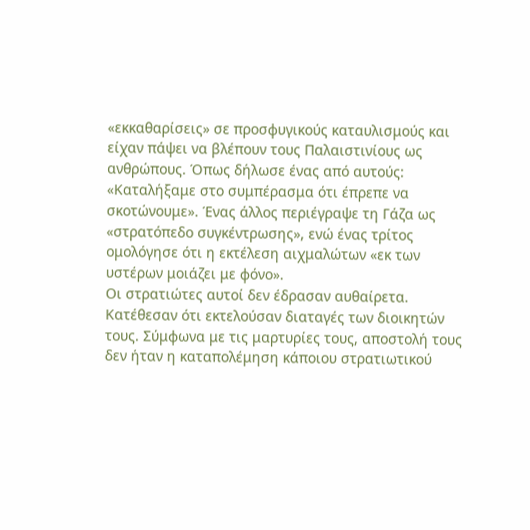«εκκαθαρίσεις» σε προσφυγικούς καταυλισμούς και είχαν πάψει να βλέπουν τους Παλαιστινίους ως ανθρώπους. Όπως δήλωσε ένας από αυτούς: «Καταλήξαμε στο συμπέρασμα ότι έπρεπε να σκοτώνουμε». Ένας άλλος περιέγραψε τη Γάζα ως «στρατόπεδο συγκέντρωσης», ενώ ένας τρίτος ομολόγησε ότι η εκτέλεση αιχμαλώτων «εκ των υστέρων μοιάζει με φόνο».
Οι στρατιώτες αυτοί δεν έδρασαν αυθαίρετα. Κατέθεσαν ότι εκτελούσαν διαταγές των διοικητών τους. Σύμφωνα με τις μαρτυρίες τους, αποστολή τους δεν ήταν η καταπολέμηση κάποιου στρατιωτικού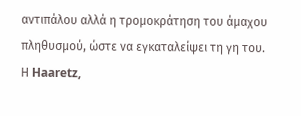αντιπάλου αλλά η τρομοκράτηση του άμαχου πληθυσμού, ώστε να εγκαταλείψει τη γη του.
Η Haaretz,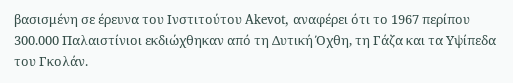βασισμένη σε έρευνα του Ινστιτούτου Akevot, αναφέρει ότι το 1967 περίπου 300.000 Παλαιστίνιοι εκδιώχθηκαν από τη Δυτική Όχθη, τη Γάζα και τα Υψίπεδα του Γκολάν.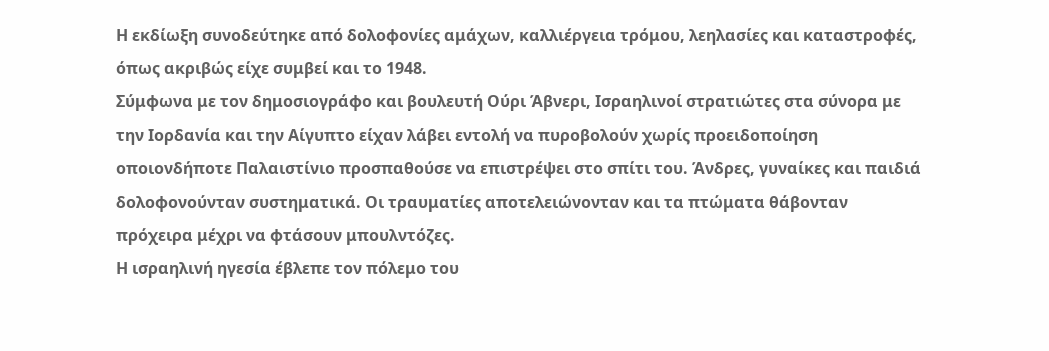Η εκδίωξη συνοδεύτηκε από δολοφονίες αμάχων, καλλιέργεια τρόμου, λεηλασίες και καταστροφές, όπως ακριβώς είχε συμβεί και το 1948.
Σύμφωνα με τον δημοσιογράφο και βουλευτή Ούρι Άβνερι, Ισραηλινοί στρατιώτες στα σύνορα με την Ιορδανία και την Αίγυπτο είχαν λάβει εντολή να πυροβολούν χωρίς προειδοποίηση οποιονδήποτε Παλαιστίνιο προσπαθούσε να επιστρέψει στο σπίτι του. Άνδρες, γυναίκες και παιδιά δολοφονούνταν συστηματικά. Οι τραυματίες αποτελειώνονταν και τα πτώματα θάβονταν πρόχειρα μέχρι να φτάσουν μπουλντόζες.
Η ισραηλινή ηγεσία έβλεπε τον πόλεμο του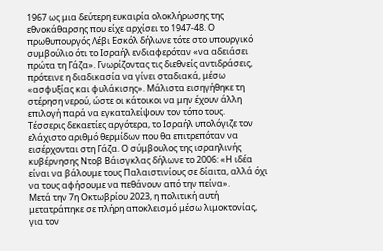1967 ως μια δεύτερη ευκαιρία ολοκλήρωσης της εθνοκάθαρσης που είχε αρχίσει το 1947-48. Ο πρωθυπουργός Λέβι Εσκόλ δήλωνε τότε στο υπουργικό συμβούλιο ότι το Ισραήλ ενδιαφερόταν «να αδειάσει πρώτα τη Γάζα». Γνωρίζοντας τις διεθνείς αντιδράσεις, πρότεινε η διαδικασία να γίνει σταδιακά, μέσω «ασφυξίας και φυλάκισης». Μάλιστα εισηγήθηκε τη στέρηση νερού, ώστε οι κάτοικοι να μην έχουν άλλη επιλογή παρά να εγκαταλείψουν τον τόπο τους.
Τέσσερις δεκαετίες αργότερα, το Ισραήλ υπολόγιζε τον ελάχιστο αριθμό θερμίδων που θα επιτρεπόταν να εισέρχονται στη Γάζα. Ο σύμβουλος της ισραηλινής κυβέρνησης Ντοβ Βάισγκλας δήλωνε το 2006: «Η ιδέα είναι να βάλουμε τους Παλαιστινίους σε δίαιτα, αλλά όχι να τους αφήσουμε να πεθάνουν από την πείνα».
Μετά την 7η Οκτωβρίου 2023, η πολιτική αυτή μετατράπηκε σε πλήρη αποκλεισμό μέσω λιμοκτονίας, για τον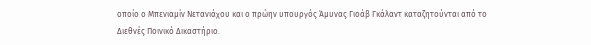οποίο ο Μπενιαμίν Νετανιάχου και ο πρώην υπουργός Άμυνας Γιοάβ Γκάλαντ καταζητούνται από το Διεθνές Ποινικό Δικαστήριο.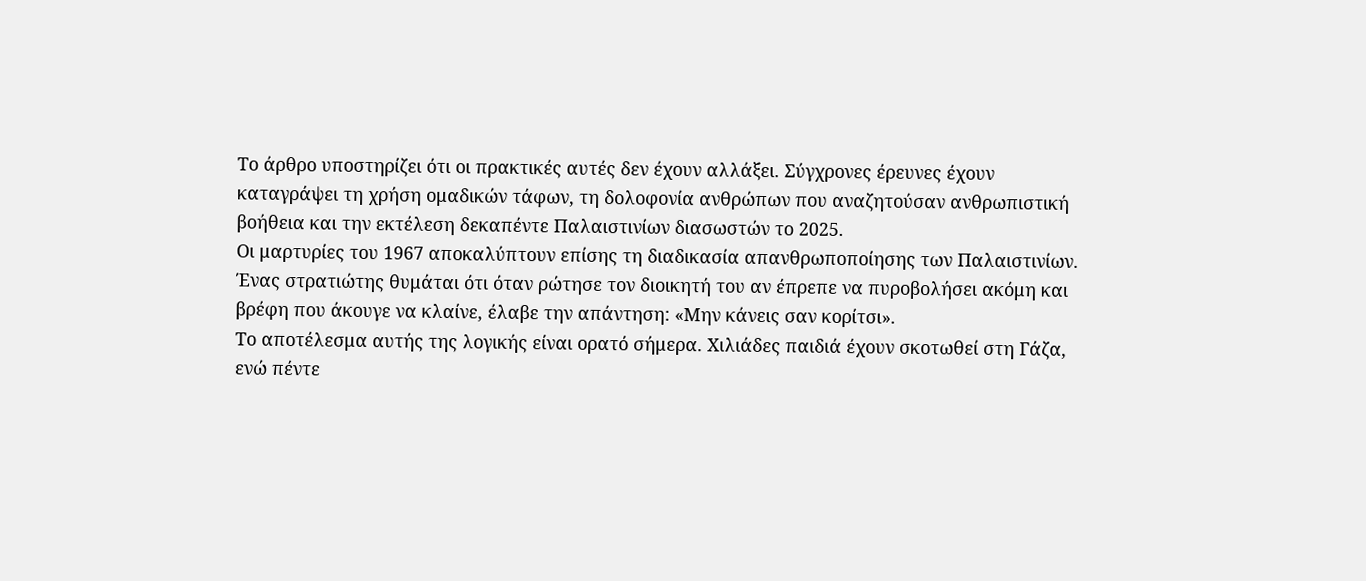Το άρθρο υποστηρίζει ότι οι πρακτικές αυτές δεν έχουν αλλάξει. Σύγχρονες έρευνες έχουν καταγράψει τη χρήση ομαδικών τάφων, τη δολοφονία ανθρώπων που αναζητούσαν ανθρωπιστική βοήθεια και την εκτέλεση δεκαπέντε Παλαιστινίων διασωστών το 2025.
Οι μαρτυρίες του 1967 αποκαλύπτουν επίσης τη διαδικασία απανθρωποποίησης των Παλαιστινίων. Ένας στρατιώτης θυμάται ότι όταν ρώτησε τον διοικητή του αν έπρεπε να πυροβολήσει ακόμη και βρέφη που άκουγε να κλαίνε, έλαβε την απάντηση: «Μην κάνεις σαν κορίτσι».
Το αποτέλεσμα αυτής της λογικής είναι ορατό σήμερα. Χιλιάδες παιδιά έχουν σκοτωθεί στη Γάζα, ενώ πέντε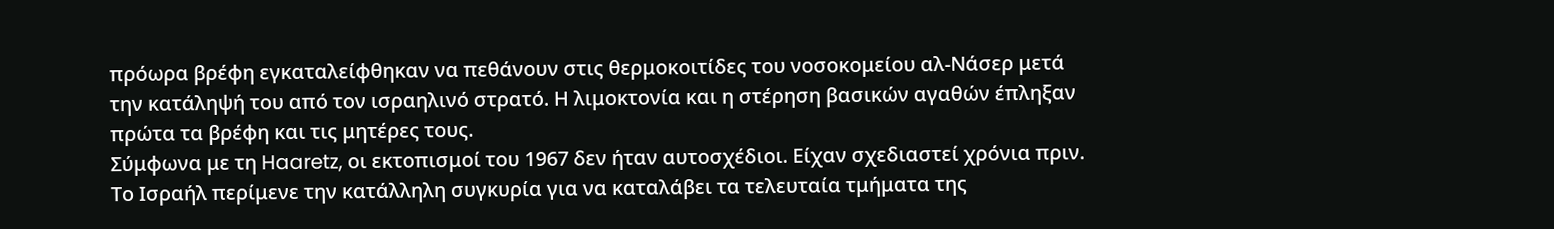πρόωρα βρέφη εγκαταλείφθηκαν να πεθάνουν στις θερμοκοιτίδες του νοσοκομείου αλ-Νάσερ μετά την κατάληψή του από τον ισραηλινό στρατό. Η λιμοκτονία και η στέρηση βασικών αγαθών έπληξαν πρώτα τα βρέφη και τις μητέρες τους.
Σύμφωνα με τη Haaretz, οι εκτοπισμοί του 1967 δεν ήταν αυτοσχέδιοι. Είχαν σχεδιαστεί χρόνια πριν. Το Ισραήλ περίμενε την κατάλληλη συγκυρία για να καταλάβει τα τελευταία τμήματα της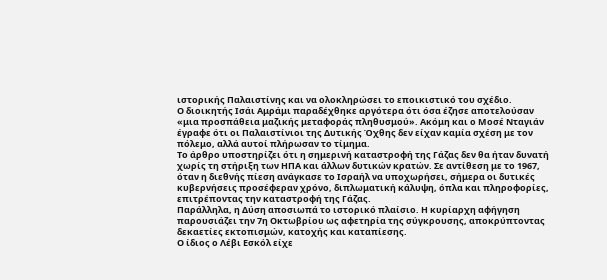ιστορικής Παλαιστίνης και να ολοκληρώσει το εποικιστικό του σχέδιο.
Ο διοικητής Ισάι Αμράμι παραδέχθηκε αργότερα ότι όσα έζησε αποτελούσαν «μια προσπάθεια μαζικής μεταφοράς πληθυσμού». Ακόμη και ο Μοσέ Νταγιάν έγραφε ότι οι Παλαιστίνιοι της Δυτικής Όχθης δεν είχαν καμία σχέση με τον πόλεμο, αλλά αυτοί πλήρωσαν το τίμημα.
Το άρθρο υποστηρίζει ότι η σημερινή καταστροφή της Γάζας δεν θα ήταν δυνατή χωρίς τη στήριξη των ΗΠΑ και άλλων δυτικών κρατών. Σε αντίθεση με το 1967, όταν η διεθνής πίεση ανάγκασε το Ισραήλ να υποχωρήσει, σήμερα οι δυτικές κυβερνήσεις προσέφεραν χρόνο, διπλωματική κάλυψη, όπλα και πληροφορίες, επιτρέποντας την καταστροφή της Γάζας.
Παράλληλα, η Δύση αποσιωπά το ιστορικό πλαίσιο. Η κυρίαρχη αφήγηση παρουσιάζει την 7η Οκτωβρίου ως αφετηρία της σύγκρουσης, αποκρύπτοντας δεκαετίες εκτοπισμών, κατοχής και καταπίεσης.
Ο ίδιος ο Λέβι Εσκόλ είχε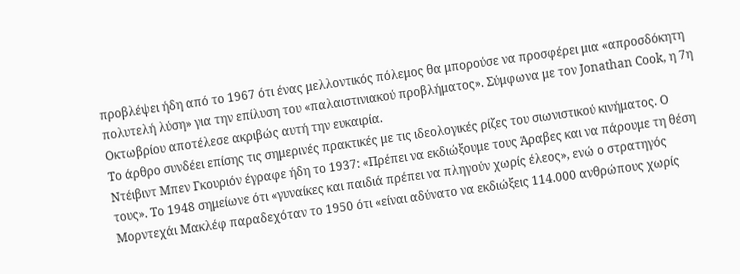προβλέψει ήδη από το 1967 ότι ένας μελλοντικός πόλεμος θα μπορούσε να προσφέρει μια «απροσδόκητη πολυτελή λύση» για την επίλυση του «παλαιστινιακού προβλήματος». Σύμφωνα με τον Jonathan Cook, η 7η Οκτωβρίου αποτέλεσε ακριβώς αυτή την ευκαιρία.
Το άρθρο συνδέει επίσης τις σημερινές πρακτικές με τις ιδεολογικές ρίζες του σιωνιστικού κινήματος. Ο Ντέιβιντ Μπεν Γκουριόν έγραφε ήδη το 1937: «Πρέπει να εκδιώξουμε τους Άραβες και να πάρουμε τη θέση τους». Το 1948 σημείωνε ότι «γυναίκες και παιδιά πρέπει να πληγούν χωρίς έλεος», ενώ ο στρατηγός Μορντεχάι Μακλέφ παραδεχόταν το 1950 ότι «είναι αδύνατο να εκδιώξεις 114.000 ανθρώπους χωρίς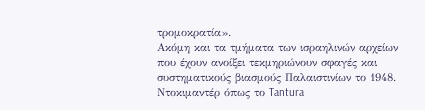τρομοκρατία».
Ακόμη και τα τμήματα των ισραηλινών αρχείων που έχουν ανοίξει τεκμηριώνουν σφαγές και συστηματικούς βιασμούς Παλαιστινίων το 1948. Ντοκιμαντέρ όπως το Tantura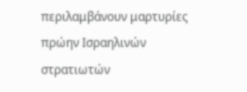περιλαμβάνουν μαρτυρίες πρώην Ισραηλινών στρατιωτών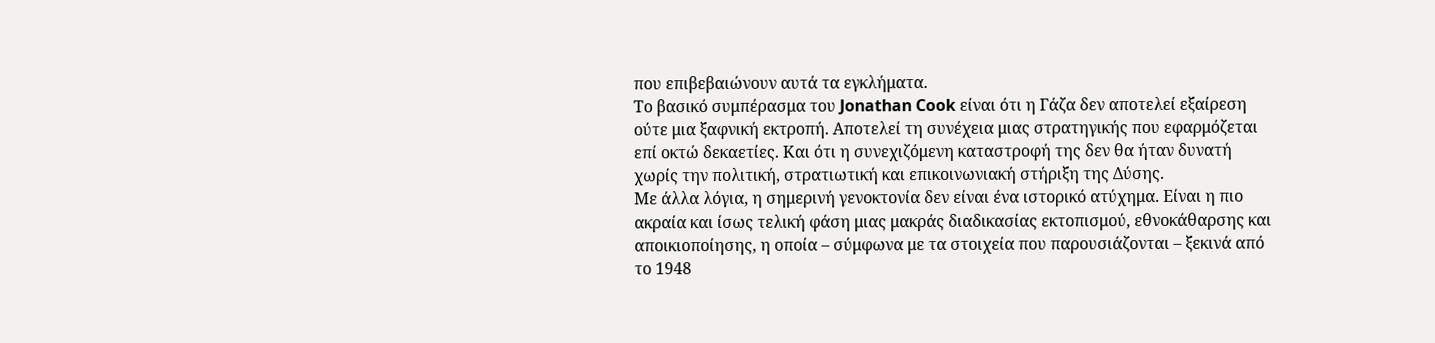που επιβεβαιώνουν αυτά τα εγκλήματα.
Το βασικό συμπέρασμα του Jonathan Cook είναι ότι η Γάζα δεν αποτελεί εξαίρεση ούτε μια ξαφνική εκτροπή. Αποτελεί τη συνέχεια μιας στρατηγικής που εφαρμόζεται επί οκτώ δεκαετίες. Και ότι η συνεχιζόμενη καταστροφή της δεν θα ήταν δυνατή χωρίς την πολιτική, στρατιωτική και επικοινωνιακή στήριξη της Δύσης.
Με άλλα λόγια, η σημερινή γενοκτονία δεν είναι ένα ιστορικό ατύχημα. Είναι η πιο ακραία και ίσως τελική φάση μιας μακράς διαδικασίας εκτοπισμού, εθνοκάθαρσης και αποικιοποίησης, η οποία – σύμφωνα με τα στοιχεία που παρουσιάζονται – ξεκινά από το 1948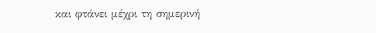και φτάνει μέχρι τη σημερινή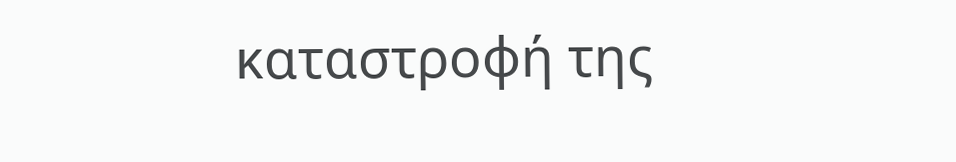καταστροφή της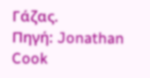Γάζας.
Πηγή: Jonathan Cook